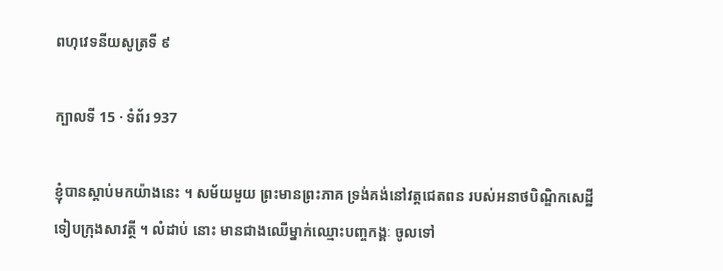ពហុវេទនីយសូត្រទី ៩

ក្បាលទី 15 · ទំព័រ 937

ខ្ញុំបានស្តាប់មកយ៉ាងនេះ ។ សម័យមួយ ព្រះមានព្រះភាគ ទ្រង់គង់នៅវត្តជេតពន របស់អនាថបិណ្ឌិកសេដ្ឋី ទៀបក្រុងសាវត្ថី ។ លំដាប់ នោះ មានជាងឈើម្នាក់ឈ្មោះបញ្ចកង្គៈ ចូលទៅ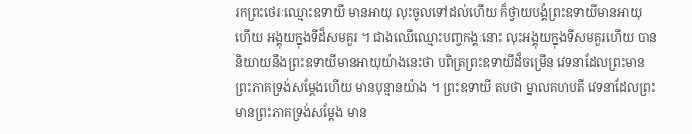រកព្រះថេរៈឈ្មោះឧទាយី មានអាយុ លុះចូលទៅដល់ហើយ ក៏ថ្វាយបង្គំព្រះឧទាយីមានអាយុ ហើយ អង្គុយក្នុងទីដ៏សមគួរ ។ ជាងឈើឈ្មោះបញ្ចកង្គៈនោះ លុះអង្គុយក្នុងទីសមគួរហើយ បាននិយាយនឹងព្រះឧទាយីមានអាយុយ៉ាងនេះថា បពិត្រព្រះឧទាយីដ៏ចម្រើន វេទនាដែលព្រះមានព្រះភាគទ្រង់សម្តែងហើយ មានបុន្មានយ៉ាង ។ ព្រះឧទាយី តបថា ម្នាលគហបតី វេទនាដែលព្រះមានព្រះភាគទ្រង់សម្តែង មាន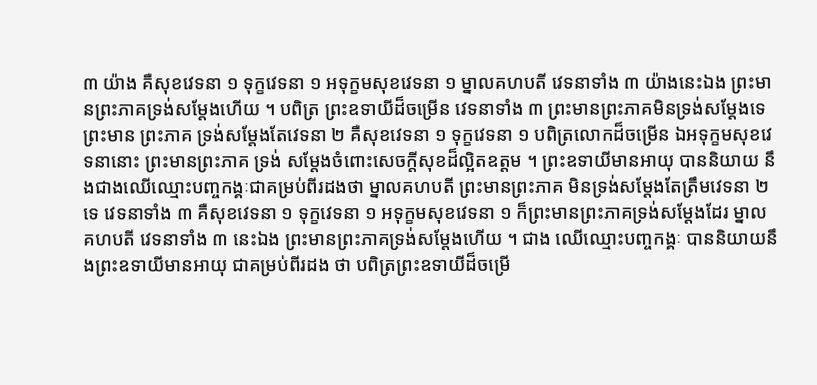៣ យ៉ាង គឺសុខវេទនា ១ ទុក្ខវេទនា ១ អទុក្ខមសុខវេទនា ១ ម្នាលគហបតី វេទនាទាំង ៣ យ៉ាងនេះឯង ព្រះមានព្រះភាគទ្រង់សម្តែងហើយ ។ បពិត្រ ព្រះឧទាយីដ៏ចម្រើន វេទនាទាំង ៣ ព្រះមានព្រះភាគមិនទ្រង់សម្តែងទេ ព្រះមាន ព្រះភាគ ទ្រង់សម្តែងតែវេទនា ២ គឺសុខវេទនា ១ ទុក្ខវេទនា ១ បពិត្រលោកដ៏ចម្រើន ឯអទុក្ខមសុខវេទនានោះ ព្រះមានព្រះភាគ ទ្រង់ សម្តែងចំពោះសេចក្តីសុខដ៏ល្អិតឧត្តម ។ ព្រះឧទាយីមានអាយុ បាននិយាយ នឹងជាងឈើឈ្មោះបញ្ចកង្គៈជាគម្រប់ពីរដងថា ម្នាលគហបតី ព្រះមានព្រះភាគ មិនទ្រង់សម្តែងតែត្រឹមវេទនា ២ ទេ វេទនាទាំង ៣ គឺសុខវេទនា ១ ទុក្ខវេទនា ១ អទុក្ខមសុខវេទនា ១ ក៏ព្រះមានព្រះភាគទ្រង់សម្តែងដែរ ម្នាល គហបតី វេទនាទាំង ៣ នេះឯង ព្រះមានព្រះភាគទ្រង់សម្តែងហើយ ។ ជាង ឈើឈ្មោះបញ្ចកង្គៈ បាននិយាយនឹងព្រះឧទាយីមានអាយុ ជាគម្រប់ពីរដង ថា បពិត្រព្រះឧទាយីដ៏ចម្រើ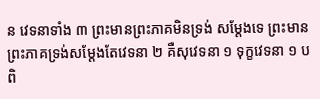ន វេទនាទាំង ៣ ព្រះមានព្រះភាគមិនទ្រង់ សម្តែងទេ ព្រះមានព្រះភាគទ្រង់សម្តែងតែវេទនា ២ គឺសុវេទនា ១ ទុក្ខវេទនា ១ បពិ